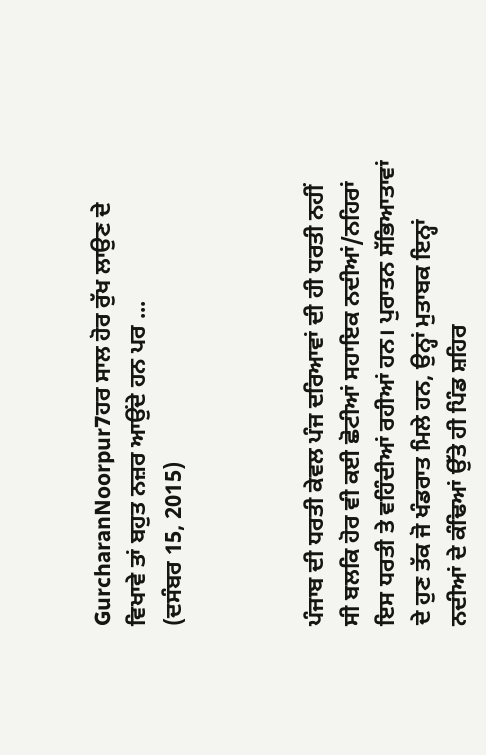GurcharanNoorpur7ਹਰ ਸਾਲ ਹੋਰ ਰੁੱਖ ਲਾਉਣ ਦੇ ਵਿਖਾਵੇ ਤਾਂ ਬਹੁਤ ਨਜ਼ਰ ਆਉਂਦੇ ਹਨ ਪਰ ...
(ਦਸੰਬਰ 15, 2015)



ਪੰਜਾਬ ਦੀ ਧਰਤੀ ਕੇਵਲ ਪੰਜ ਦਰਿਆਵਾਂ ਦੀ ਹੀ ਧਰਤੀ ਨਹੀਂ ਸੀ ਬਲਕਿ ਹੋਰ ਵੀ ਕਈ ਛੋਟੀਆਂ ਸਹਾਇਕ ਨਦੀਆਂ/ਨਹਿਰਾਂ ਇਸ ਧਰਤੀ ਤੇ ਵਹਿੰਦੀਆਂ ਰਹੀਆਂ ਹਨ। ਪੁਰਾਤਨ ਸੱਭਿਆਤਾਵਾਂ ਦੇ ਹੁਣ ਤੱਕ ਜੋ ਖੰਡਰਾਤ ਮਿਲੇ ਹਨ, ਉਨ੍ਹਾਂ ਮੁਤਾਬਕ ਇਨ੍ਹਾਂ ਨਦੀਆਂ ਦੇ ਕੰਢਿਆਂ ਉੱਤੇ ਹੀ ਪਿੰਡ ਸ਼ਹਿਰ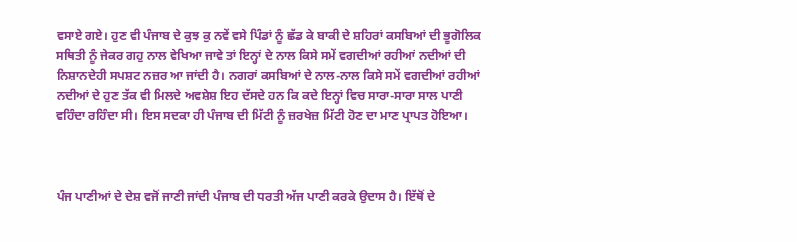ਵਸਾਏ ਗਏ। ਹੁਣ ਵੀ ਪੰਜਾਬ ਦੇ ਕੁਝ ਕੁ ਨਵੇਂ ਵਸੇ ਪਿੰਡਾਂ ਨੂੰ ਛੱਡ ਕੇ ਬਾਕੀ ਦੇ ਸ਼ਹਿਰਾਂ ਕਸਬਿਆਂ ਦੀ ਭੂਗੋਲਿਕ ਸਥਿਤੀ ਨੂੰ ਜੇਕਰ ਗਹੁ ਨਾਲ ਵੇਖਿਆ ਜਾਵੇ ਤਾਂ ਇਨ੍ਹਾਂ ਦੇ ਨਾਲ ਕਿਸੇ ਸਮੇਂ ਵਗਦੀਆਂ ਰਹੀਆਂ ਨਦੀਆਂ ਦੀ ਨਿਸ਼ਾਨਦੇਹੀ ਸਪਸ਼ਟ ਨਜ਼ਰ ਆ ਜਾਂਦੀ ਹੈ। ਨਗਰਾਂ ਕਸਬਿਆਂ ਦੇ ਨਾਲ-ਨਾਲ ਕਿਸੇ ਸਮੇਂ ਵਗਦੀਆਂ ਰਹੀਆਂ ਨਦੀਆਂ ਦੇ ਹੁਣ ਤੱਕ ਵੀ ਮਿਲਦੇ ਅਵਸ਼ੇਸ਼ ਇਹ ਦੱਸਦੇ ਹਨ ਕਿ ਕਦੇ ਇਨ੍ਹਾਂ ਵਿਚ ਸਾਰਾ-ਸਾਰਾ ਸਾਲ ਪਾਣੀ ਵਹਿੰਦਾ ਰਹਿੰਦਾ ਸੀ। ਇਸ ਸਦਕਾ ਹੀ ਪੰਜਾਬ ਦੀ ਮਿੱਟੀ ਨੂੰ ਜ਼ਰਖੇਜ਼ ਮਿੱਟੀ ਹੋਣ ਦਾ ਮਾਣ ਪ੍ਰਾਪਤ ਹੋਇਆ।



ਪੰਜ ਪਾਣੀਆਂ ਦੇ ਦੇਸ਼ ਵਜੋਂ ਜਾਣੀ ਜਾਂਦੀ ਪੰਜਾਬ ਦੀ ਧਰਤੀ ਅੱਜ ਪਾਣੀ ਕਰਕੇ ਉਦਾਸ ਹੈ। ਇੱਥੋਂ ਦੇ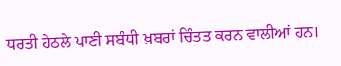ਧਰਤੀ ਹੇਠਲੇ ਪਾਣੀ ਸਬੰਧੀ ਖ਼ਬਰਾਂ ਚਿੰਤਤ ਕਰਨ ਵਾਲੀਆਂ ਹਨ।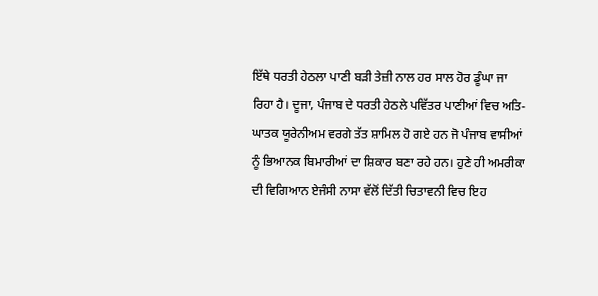ਇੱਥੇ ਧਰਤੀ ਹੇਠਲਾ ਪਾਣੀ ਬੜੀ ਤੇਜ਼ੀ ਨਾਲ ਹਰ ਸਾਲ ਹੋਰ ਡੂੰਘਾ ਜਾ ਰਿਹਾ ਹੈ। ਦੂਜਾ, ਪੰਜਾਬ ਦੇ ਧਰਤੀ ਹੇਠਲੇ ਪਵਿੱਤਰ ਪਾਣੀਆਂ ਵਿਚ ਅਤਿ-ਘਾਤਕ ਯੂਰੇਨੀਅਮ ਵਰਗੇ ਤੱਤ ਸ਼ਾਮਿਲ ਹੋ ਗਏ ਹਨ ਜੋ ਪੰਜਾਬ ਵਾਸੀਆਂ ਨੂੰ ਭਿਆਨਕ ਬਿਮਾਰੀਆਂ ਦਾ ਸ਼ਿਕਾਰ ਬਣਾ ਰਹੇ ਹਨ। ਹੁਣੇ ਹੀ ਅਮਰੀਕਾ ਦੀ ਵਿਗਿਆਨ ਏਜੰਸੀ ਨਾਸਾ ਵੱਲੋਂ ਦਿੱਤੀ ਚਿਤਾਵਨੀ ਵਿਚ ਇਹ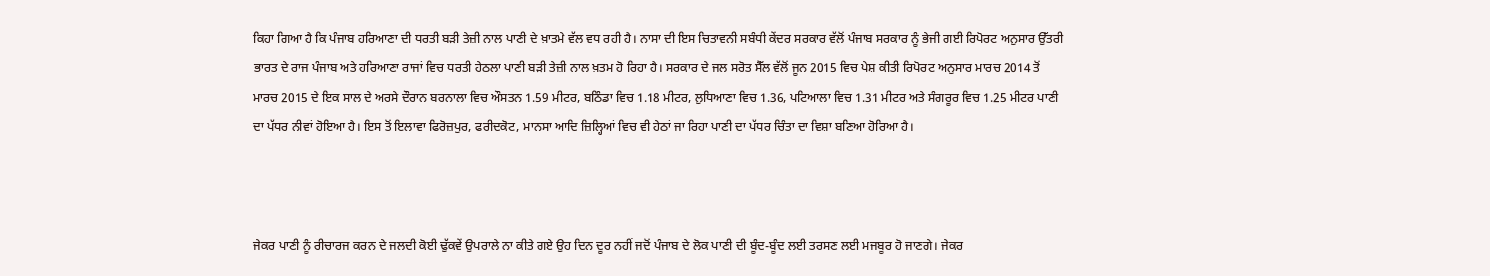ਕਿਹਾ ਗਿਆ ਹੈ ਕਿ ਪੰਜਾਬ ਹਰਿਆਣਾ ਦੀ ਧਰਤੀ ਬੜੀ ਤੇਜ਼ੀ ਨਾਲ ਪਾਣੀ ਦੇ ਖ਼ਾਤਮੇ ਵੱਲ ਵਧ ਰਹੀ ਹੈ। ਨਾਸਾ ਦੀ ਇਸ ਚਿਤਾਵਨੀ ਸਬੰਧੀ ਕੇਂਦਰ ਸਰਕਾਰ ਵੱਲੋਂ ਪੰਜਾਬ ਸਰਕਾਰ ਨੂੰ ਭੇਜੀ ਗਈ ਰਿਪੋਰਟ ਅਨੁਸਾਰ ਉੱਤਰੀ ਭਾਰਤ ਦੇ ਰਾਜ ਪੰਜਾਬ ਅਤੇ ਹਰਿਆਣਾ ਰਾਜਾਂ ਵਿਚ ਧਰਤੀ ਹੇਠਲਾ ਪਾਣੀ ਬੜੀ ਤੇਜ਼ੀ ਨਾਲ ਖ਼ਤਮ ਹੋ ਰਿਹਾ ਹੈ। ਸਰਕਾਰ ਦੇ ਜਲ ਸਰੋਤ ਸੈੱਲ ਵੱਲੋਂ ਜੂਨ 2015 ਵਿਚ ਪੇਸ਼ ਕੀਤੀ ਰਿਪੋਰਟ ਅਨੁਸਾਰ ਮਾਰਚ 2014 ਤੋਂ ਮਾਰਚ 2015 ਦੇ ਇਕ ਸਾਲ ਦੇ ਅਰਸੇ ਦੌਰਾਨ ਬਰਨਾਲਾ ਵਿਚ ਔਸਤਨ 1.59 ਮੀਟਰ, ਬਠਿੰਡਾ ਵਿਚ 1.18 ਮੀਟਰ, ਲੁਧਿਆਣਾ ਵਿਚ 1.36, ਪਟਿਆਲਾ ਵਿਚ 1.31 ਮੀਟਰ ਅਤੇ ਸੰਗਰੂਰ ਵਿਚ 1.25 ਮੀਟਰ ਪਾਣੀ ਦਾ ਪੱਧਰ ਨੀਵਾਂ ਹੋਇਆ ਹੈ। ਇਸ ਤੋਂ ਇਲਾਵਾ ਫਿਰੋਜ਼ਪੁਰ, ਫਰੀਦਕੋਟ, ਮਾਨਸਾ ਆਦਿ ਜ਼ਿਲ੍ਹਿਆਂ ਵਿਚ ਵੀ ਹੇਠਾਂ ਜਾ ਰਿਹਾ ਪਾਣੀ ਦਾ ਪੱਧਰ ਚਿੰਤਾ ਦਾ ਵਿਸ਼ਾ ਬਣਿਆ ਹੋਰਿਆ ਹੈ।



ਜੇਕਰ ਪਾਣੀ ਨੂੰ ਰੀਚਾਰਜ ਕਰਨ ਦੇ ਜਲਦੀ ਕੋਈ ਢੁੱਕਵੇਂ ਉਪਰਾਲੇ ਨਾ ਕੀਤੇ ਗਏ ਉਹ ਦਿਨ ਦੂਰ ਨਹੀਂ ਜਦੋਂ ਪੰਜਾਬ ਦੇ ਲੋਕ ਪਾਣੀ ਦੀ ਬੂੰਦ-ਬੂੰਦ ਲਈ ਤਰਸਣ ਲਈ ਮਜਬੂਰ ਹੋ ਜਾਣਗੇ। ਜੇਕਰ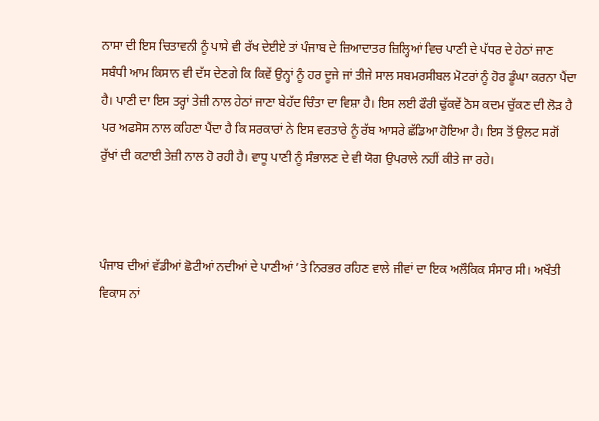ਨਾਸਾ ਦੀ ਇਸ ਚਿਤਾਵਨੀ ਨੂੰ ਪਾਸੇ ਵੀ ਰੱਖ ਦੇਈਏ ਤਾਂ ਪੰਜਾਬ ਦੇ ਜ਼ਿਆਦਾਤਰ ਜ਼ਿਲ੍ਹਿਆਂ ਵਿਚ ਪਾਣੀ ਦੇ ਪੱਧਰ ਦੇ ਹੇਠਾਂ ਜਾਣ ਸਬੰਧੀ ਆਮ ਕਿਸਾਨ ਵੀ ਦੱਸ ਦੇਣਗੇ ਕਿ ਕਿਵੇਂ ਉਨ੍ਹਾਂ ਨੂੰ ਹਰ ਦੂਜੇ ਜਾਂ ਤੀਜੇ ਸਾਲ ਸਬਮਰਸੀਬਲ ਮੋਟਰਾਂ ਨੂੰ ਹੋਰ ਡੂੰਘਾ ਕਰਨਾ ਪੈਂਦਾ ਹੈ। ਪਾਣੀ ਦਾ ਇਸ ਤਰ੍ਹਾਂ ਤੇਜ਼ੀ ਨਾਲ ਹੇਠਾਂ ਜਾਣਾ ਬੇਹੱਦ ਚਿੰਤਾ ਦਾ ਵਿਸ਼ਾ ਹੈ। ਇਸ ਲਈ ਫੌਰੀ ਢੁੱਕਵੇਂ ਠੋਸ ਕਦਮ ਚੁੱਕਣ ਦੀ ਲੋੜ ਹੈ ਪਰ ਅਫਸੋਸ ਨਾਲ ਕਹਿਣਾ ਪੈਂਦਾ ਹੈ ਕਿ ਸਰਕਾਰਾਂ ਨੇ ਇਸ ਵਰਤਾਰੇ ਨੂੰ ਰੱਬ ਆਸਰੇ ਛੱਡਿਆ ਹੋਇਆ ਹੈ। ਇਸ ਤੋਂ ਉਲਟ ਸਗੋਂ ਰੁੱਖਾਂ ਦੀ ਕਟਾਈ ਤੇਜ਼ੀ ਨਾਲ ਹੋ ਰਹੀ ਹੈ। ਵਾਧੂ ਪਾਣੀ ਨੂੰ ਸੰਭਾਲਣ ਦੇ ਵੀ ਯੋਗ ਉਪਰਾਲੇ ਨਹੀਂ ਕੀਤੇ ਜਾ ਰਹੇ।



ਪੰਜਾਬ ਦੀਆਂ ਵੱਡੀਆਂ ਛੋਟੀਆਂ ਨਦੀਆਂ ਦੇ ਪਾਣੀਆਂ ’ਤੇ ਨਿਰਭਰ ਰਹਿਣ ਵਾਲੇ ਜੀਵਾਂ ਦਾ ਇਕ ਅਲੌਕਿਕ ਸੰਸਾਰ ਸੀ। ਅਖੌਤੀ ਵਿਕਾਸ ਨਾਂ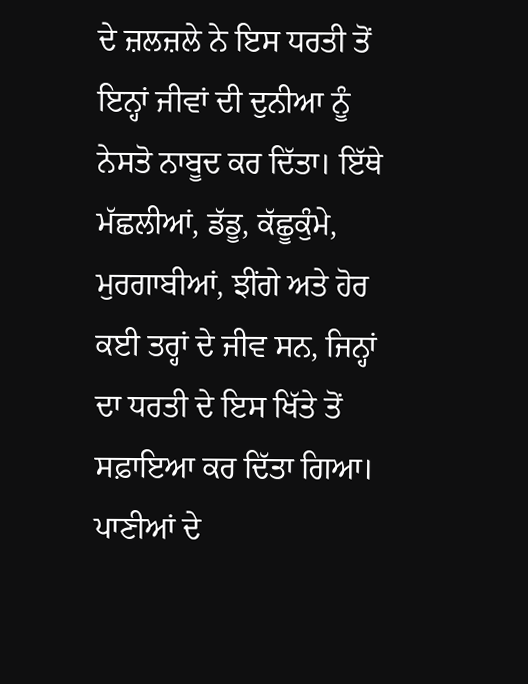ਦੇ ਜ਼ਲਜ਼ਲੇ ਨੇ ਇਸ ਧਰਤੀ ਤੋਂ ਇਨ੍ਹਾਂ ਜੀਵਾਂ ਦੀ ਦੁਨੀਆ ਨੂੰ ਨੇਸਤੋ ਨਾਬੂਦ ਕਰ ਦਿੱਤਾ। ਇੱਥੇ ਮੱਛਲੀਆਂ, ਡੱਡੂ, ਕੱਛੂਕੁੰਮੇ, ਮੁਰਗਾਬੀਆਂ, ਝੀਂਗੇ ਅਤੇ ਹੋਰ ਕਈ ਤਰ੍ਹਾਂ ਦੇ ਜੀਵ ਸਨ, ਜਿਨ੍ਹਾਂ ਦਾ ਧਰਤੀ ਦੇ ਇਸ ਖਿੱਤੇ ਤੋਂ ਸਫ਼ਾਇਆ ਕਰ ਦਿੱਤਾ ਗਿਆ। ਪਾਣੀਆਂ ਦੇ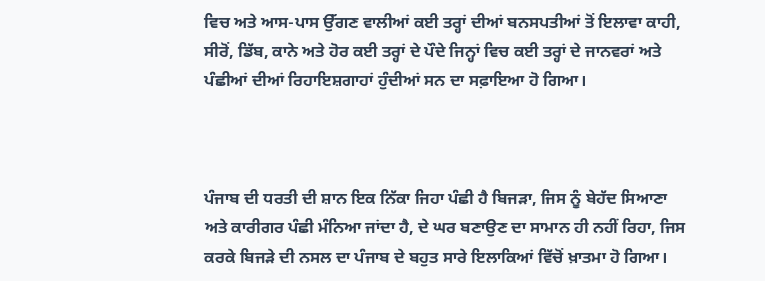ਵਿਚ ਅਤੇ ਆਸ-ਪਾਸ ਉੱਗਣ ਵਾਲੀਆਂ ਕਈ ਤਰ੍ਹਾਂ ਦੀਆਂ ਬਨਸਪਤੀਆਂ ਤੋਂ ਇਲਾਵਾ ਕਾਹੀ, ਸੀਰੋਂ, ਡਿੱਬ, ਕਾਨੇ ਅਤੇ ਹੋਰ ਕਈ ਤਰ੍ਹਾਂ ਦੇ ਪੌਦੇ ਜਿਨ੍ਹਾਂ ਵਿਚ ਕਈ ਤਰ੍ਹਾਂ ਦੇ ਜਾਨਵਰਾਂ ਅਤੇ ਪੰਛੀਆਂ ਦੀਆਂ ਰਿਹਾਇਸ਼ਗਾਹਾਂ ਹੁੰਦੀਆਂ ਸਨ ਦਾ ਸਫ਼ਾਇਆ ਹੋ ਗਿਆ।



ਪੰਜਾਬ ਦੀ ਧਰਤੀ ਦੀ ਸ਼ਾਨ ਇਕ ਨਿੱਕਾ ਜਿਹਾ ਪੰਛੀ ਹੈ ਬਿਜੜਾ, ਜਿਸ ਨੂੰ ਬੇਹੱਦ ਸਿਆਣਾ ਅਤੇ ਕਾਰੀਗਰ ਪੰਛੀ ਮੰਨਿਆ ਜਾਂਦਾ ਹੈ, ਦੇ ਘਰ ਬਣਾਉਣ ਦਾ ਸਾਮਾਨ ਹੀ ਨਹੀਂ ਰਿਹਾ, ਜਿਸ ਕਰਕੇ ਬਿਜੜੇ ਦੀ ਨਸਲ ਦਾ ਪੰਜਾਬ ਦੇ ਬਹੁਤ ਸਾਰੇ ਇਲਾਕਿਆਂ ਵਿੱਚੋਂ ਖ਼ਾਤਮਾ ਹੋ ਗਿਆ।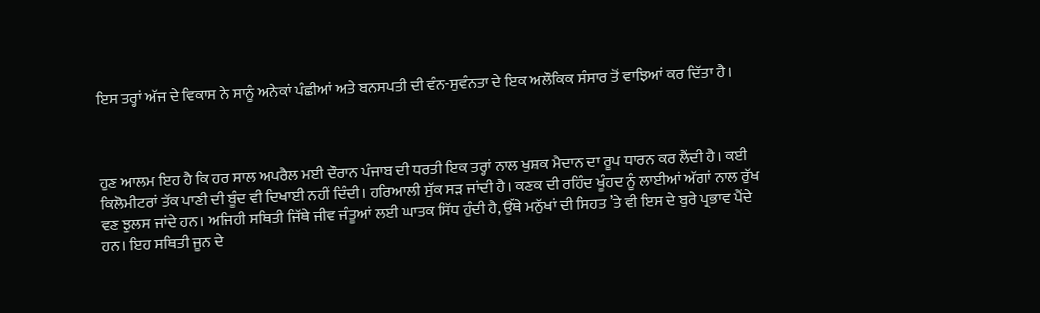ਇਸ ਤਰ੍ਹਾਂ ਅੱਜ ਦੇ ਵਿਕਾਸ ਨੇ ਸਾਨੂੰ ਅਨੇਕਾਂ ਪੰਛੀਆਂ ਅਤੇ ਬਨਸਪਤੀ ਦੀ ਵੰਨ-ਸੁਵੰਨਤਾ ਦੇ ਇਕ ਅਲੌਕਿਕ ਸੰਸਾਰ ਤੋਂ ਵਾਝਿਆਂ ਕਰ ਦਿੱਤਾ ਹੈ।



ਹੁਣ ਆਲਮ ਇਹ ਹੈ ਕਿ ਹਰ ਸਾਲ ਅਪਰੈਲ ਮਈ ਦੌਰਾਨ ਪੰਜਾਬ ਦੀ ਧਰਤੀ ਇਕ ਤਰ੍ਹਾਂ ਨਾਲ ਖੁਸ਼ਕ ਮੈਦਾਨ ਦਾ ਰੂਪ ਧਾਰਨ ਕਰ ਲੈਂਦੀ ਹੈ। ਕਈ ਕਿਲੋਮੀਟਰਾਂ ਤੱਕ ਪਾਣੀ ਦੀ ਬੂੰਦ ਵੀ ਦਿਖਾਈ ਨਹੀਂ ਦਿੰਦੀ। ਹਰਿਆਲੀ ਸੁੱਕ ਸੜ ਜਾਂਦੀ ਹੈ। ਕਣਕ ਦੀ ਰਹਿੰਦ ਖੂੰਹਦ ਨੂੰ ਲਾਈਆਂ ਅੱਗਾਂ ਨਾਲ ਰੁੱਖ ਵਣ ਝੁਲਸ ਜਾਂਦੇ ਹਨ। ਅਜਿਹੀ ਸਥਿਤੀ ਜਿੱਥੇ ਜੀਵ ਜੰਤੂਆਂ ਲਈ ਘਾਤਕ ਸਿੱਧ ਹੁੰਦੀ ਹੈ, ਉੱਥੇ ਮਨੁੱਖਾਂ ਦੀ ਸਿਹਤ ’ਤੇ ਵੀ ਇਸ ਦੇ ਬੁਰੇ ਪ੍ਰਭਾਵ ਪੈਂਦੇ ਹਨ। ਇਹ ਸਥਿਤੀ ਜੂਨ ਦੇ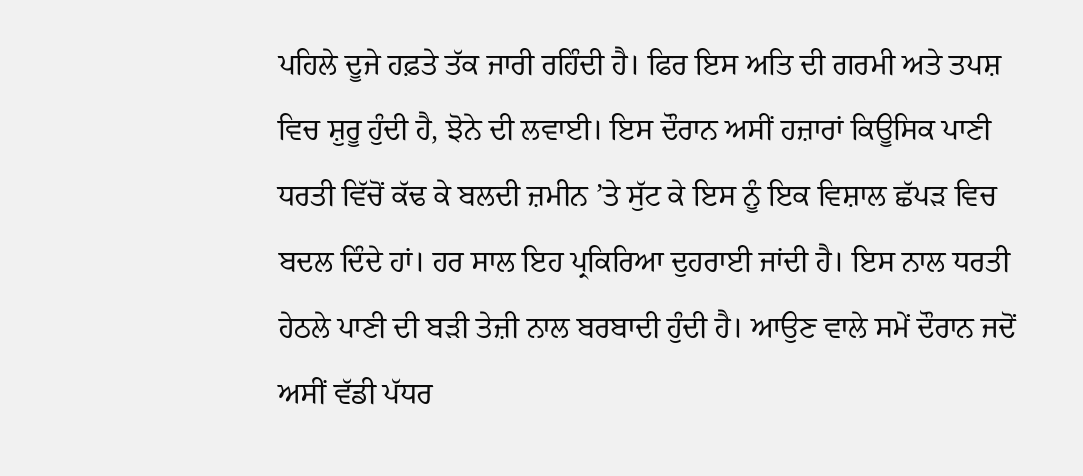ਪਹਿਲੇ ਦੂਜੇ ਹਫ਼ਤੇ ਤੱਕ ਜਾਰੀ ਰਹਿੰਦੀ ਹੈ। ਫਿਰ ਇਸ ਅਤਿ ਦੀ ਗਰਮੀ ਅਤੇ ਤਪਸ਼ ਵਿਚ ਸ਼ੁਰੂ ਹੁੰਦੀ ਹੈ, ਝੋਨੇ ਦੀ ਲਵਾਈ। ਇਸ ਦੌਰਾਨ ਅਸੀਂ ਹਜ਼ਾਰਾਂ ਕਿਊਸਿਕ ਪਾਣੀ ਧਰਤੀ ਵਿੱਚੋਂ ਕੱਢ ਕੇ ਬਲਦੀ ਜ਼ਮੀਨ ’ਤੇ ਸੁੱਟ ਕੇ ਇਸ ਨੂੰ ਇਕ ਵਿਸ਼ਾਲ ਛੱਪੜ ਵਿਚ ਬਦਲ ਦਿੰਦੇ ਹਾਂ। ਹਰ ਸਾਲ ਇਹ ਪ੍ਰਕਿਰਿਆ ਦੁਹਰਾਈ ਜਾਂਦੀ ਹੈ। ਇਸ ਨਾਲ ਧਰਤੀ ਹੇਠਲੇ ਪਾਣੀ ਦੀ ਬੜੀ ਤੇਜ਼ੀ ਨਾਲ ਬਰਬਾਦੀ ਹੁੰਦੀ ਹੈ। ਆਉਣ ਵਾਲੇ ਸਮੇਂ ਦੌਰਾਨ ਜਦੋਂ ਅਸੀਂ ਵੱਡੀ ਪੱਧਰ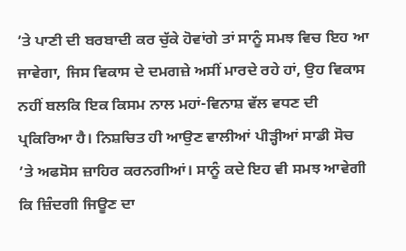’ਤੇ ਪਾਣੀ ਦੀ ਬਰਬਾਦੀ ਕਰ ਚੁੱਕੇ ਹੋਵਾਂਗੇ ਤਾਂ ਸਾਨੂੰ ਸਮਝ ਵਿਚ ਇਹ ਆ ਜਾਵੇਗਾ, ਜਿਸ ਵਿਕਾਸ ਦੇ ਦਮਗਜ਼ੇ ਅਸੀਂ ਮਾਰਦੇ ਰਹੇ ਹਾਂ, ਉਹ ਵਿਕਾਸ ਨਹੀਂ ਬਲਕਿ ਇਕ ਕਿਸਮ ਨਾਲ ਮਹਾਂ-ਵਿਨਾਸ਼ ਵੱਲ ਵਧਣ ਦੀ ਪ੍ਰਕਿਰਿਆ ਹੈ। ਨਿਸ਼ਚਿਤ ਹੀ ਆਉਣ ਵਾਲੀਆਂ ਪੀੜ੍ਹੀਆਂ ਸਾਡੀ ਸੋਚ ’ਤੇ ਅਫਸੋਸ ਜ਼ਾਹਿਰ ਕਰਨਗੀਆਂ। ਸਾਨੂੰ ਕਦੇ ਇਹ ਵੀ ਸਮਝ ਆਵੇਗੀ ਕਿ ਜ਼ਿੰਦਗੀ ਜਿਊਣ ਦਾ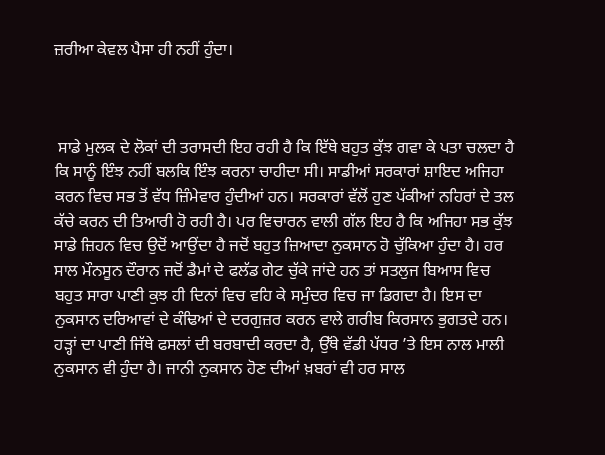ਜ਼ਰੀਆ ਕੇਵਲ ਪੈਸਾ ਹੀ ਨਹੀਂ ਹੁੰਦਾ।



 ਸਾਡੇ ਮੁਲਕ ਦੇ ਲੋਕਾਂ ਦੀ ਤਰਾਸਦੀ ਇਹ ਰਹੀ ਹੈ ਕਿ ਇੱਥੇ ਬਹੁਤ ਕੁੱਝ ਗਵਾ ਕੇ ਪਤਾ ਚਲਦਾ ਹੈ ਕਿ ਸਾਨੂੰ ਇੰਝ ਨਹੀਂ ਬਲਕਿ ਇੰਝ ਕਰਨਾ ਚਾਹੀਦਾ ਸੀ। ਸਾਡੀਆਂ ਸਰਕਾਰਾਂ ਸ਼ਾਇਦ ਅਜਿਹਾ ਕਰਨ ਵਿਚ ਸਭ ਤੋਂ ਵੱਧ ਜ਼ਿੰਮੇਵਾਰ ਹੁੰਦੀਆਂ ਹਨ। ਸਰਕਾਰਾਂ ਵੱਲੋਂ ਹੁਣ ਪੱਕੀਆਂ ਨਹਿਰਾਂ ਦੇ ਤਲ ਕੱਚੇ ਕਰਨ ਦੀ ਤਿਆਰੀ ਹੋ ਰਹੀ ਹੈ। ਪਰ ਵਿਚਾਰਨ ਵਾਲੀ ਗੱਲ ਇਹ ਹੈ ਕਿ ਅਜਿਹਾ ਸਭ ਕੁੱਝ ਸਾਡੇ ਜ਼ਿਹਨ ਵਿਚ ਉਦੋਂ ਆਉਂਦਾ ਹੈ ਜਦੋਂ ਬਹੁਤ ਜ਼ਿਆਦਾ ਨੁਕਸਾਨ ਹੋ ਚੁੱਕਿਆ ਹੁੰਦਾ ਹੈ। ਹਰ ਸਾਲ ਮੌਨਸੂਨ ਦੌਰਾਨ ਜਦੋਂ ਡੈਮਾਂ ਦੇ ਫਲੱਡ ਗੇਟ ਚੁੱਕੇ ਜਾਂਦੇ ਹਨ ਤਾਂ ਸਤਲੁਜ ਬਿਆਸ ਵਿਚ ਬਹੁਤ ਸਾਰਾ ਪਾਣੀ ਕੁਝ ਹੀ ਦਿਨਾਂ ਵਿਚ ਵਹਿ ਕੇ ਸਮੁੰਦਰ ਵਿਚ ਜਾ ਡਿਗਦਾ ਹੈ। ਇਸ ਦਾ ਨੁਕਸਾਨ ਦਰਿਆਵਾਂ ਦੇ ਕੰਢਿਆਂ ਦੇ ਦਰਗੁਜ਼ਰ ਕਰਨ ਵਾਲੇ ਗਰੀਬ ਕਿਰਸਾਨ ਭੁਗਤਦੇ ਹਨ। ਹੜ੍ਹਾਂ ਦਾ ਪਾਣੀ ਜਿੱਥੇ ਫਸਲਾਂ ਦੀ ਬਰਬਾਦੀ ਕਰਦਾ ਹੈ, ਉੱਥੇ ਵੱਡੀ ਪੱਧਰ ’ਤੇ ਇਸ ਨਾਲ ਮਾਲੀ ਨੁਕਸਾਨ ਵੀ ਹੁੰਦਾ ਹੈ। ਜਾਨੀ ਨੁਕਸਾਨ ਹੋਣ ਦੀਆਂ ਖ਼ਬਰਾਂ ਵੀ ਹਰ ਸਾਲ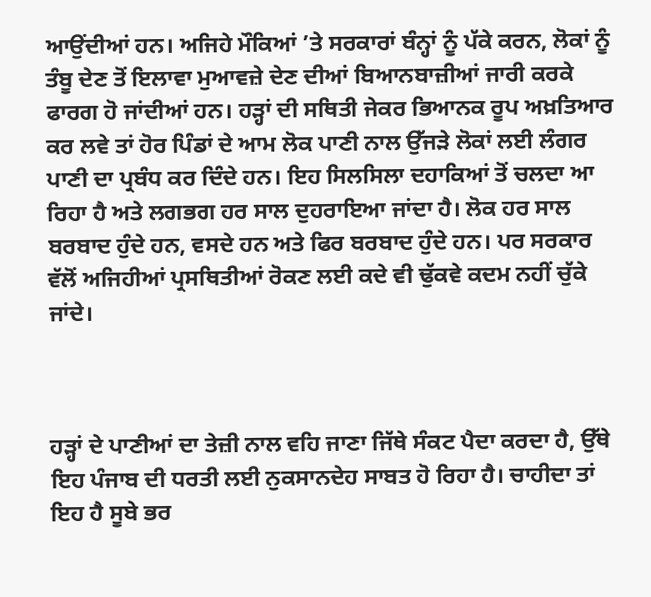ਆਉਂਦੀਆਂ ਹਨ। ਅਜਿਹੇ ਮੌਕਿਆਂ ’ਤੇ ਸਰਕਾਰਾਂ ਬੰਨ੍ਹਾਂ ਨੂੰ ਪੱਕੇ ਕਰਨ, ਲੋਕਾਂ ਨੂੰ ਤੰਬੂ ਦੇਣ ਤੋਂ ਇਲਾਵਾ ਮੁਆਵਜ਼ੇ ਦੇਣ ਦੀਆਂ ਬਿਆਨਬਾਜ਼ੀਆਂ ਜਾਰੀ ਕਰਕੇ ਫਾਰਗ ਹੋ ਜਾਂਦੀਆਂ ਹਨ। ਹੜ੍ਹਾਂ ਦੀ ਸਥਿਤੀ ਜੇਕਰ ਭਿਆਨਕ ਰੂਪ ਅਖ਼ਤਿਆਰ ਕਰ ਲਵੇ ਤਾਂ ਹੋਰ ਪਿੰਡਾਂ ਦੇ ਆਮ ਲੋਕ ਪਾਣੀ ਨਾਲ ਉੱਜੜੇ ਲੋਕਾਂ ਲਈ ਲੰਗਰ ਪਾਣੀ ਦਾ ਪ੍ਰਬੰਧ ਕਰ ਦਿੰਦੇ ਹਨ। ਇਹ ਸਿਲਸਿਲਾ ਦਹਾਕਿਆਂ ਤੋਂ ਚਲਦਾ ਆ ਰਿਹਾ ਹੈ ਅਤੇ ਲਗਭਗ ਹਰ ਸਾਲ ਦੁਹਰਾਇਆ ਜਾਂਦਾ ਹੈ। ਲੋਕ ਹਰ ਸਾਲ ਬਰਬਾਦ ਹੁੰਦੇ ਹਨ, ਵਸਦੇ ਹਨ ਅਤੇ ਫਿਰ ਬਰਬਾਦ ਹੁੰਦੇ ਹਨ। ਪਰ ਸਰਕਾਰ ਵੱਲੋਂ ਅਜਿਹੀਆਂ ਪ੍ਰਸਥਿਤੀਆਂ ਰੋਕਣ ਲਈ ਕਦੇ ਵੀ ਢੁੱਕਵੇ ਕਦਮ ਨਹੀਂ ਚੁੱਕੇ ਜਾਂਦੇ।



ਹੜ੍ਹਾਂ ਦੇ ਪਾਣੀਆਂ ਦਾ ਤੇਜ਼ੀ ਨਾਲ ਵਹਿ ਜਾਣਾ ਜਿੱਥੇ ਸੰਕਟ ਪੈਦਾ ਕਰਦਾ ਹੈ, ਉੱਥੇ ਇਹ ਪੰਜਾਬ ਦੀ ਧਰਤੀ ਲਈ ਨੁਕਸਾਨਦੇਹ ਸਾਬਤ ਹੋ ਰਿਹਾ ਹੈ। ਚਾਹੀਦਾ ਤਾਂ ਇਹ ਹੈ ਸੂਬੇ ਭਰ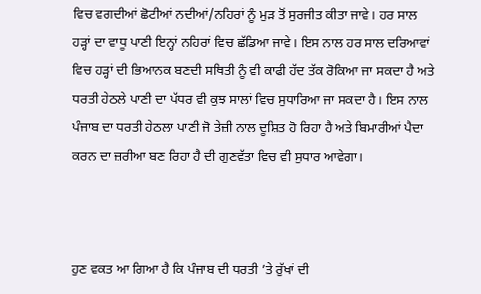ਵਿਚ ਵਗਦੀਆਂ ਛੋਟੀਆਂ ਨਦੀਆਂ/ਨਹਿਰਾਂ ਨੂੰ ਮੁੜ ਤੋਂ ਸੁਰਜੀਤ ਕੀਤਾ ਜਾਵੇ। ਹਰ ਸਾਲ ਹੜ੍ਹਾਂ ਦਾ ਵਾਧੂ ਪਾਣੀ ਇਨ੍ਹਾਂ ਨਹਿਰਾਂ ਵਿਚ ਛੱਡਿਆ ਜਾਵੇ। ਇਸ ਨਾਲ ਹਰ ਸਾਲ ਦਰਿਆਵਾਂ ਵਿਚ ਹੜ੍ਹਾਂ ਦੀ ਭਿਆਨਕ ਬਣਦੀ ਸਥਿਤੀ ਨੂੰ ਵੀ ਕਾਫੀ ਹੱਦ ਤੱਕ ਰੋਕਿਆ ਜਾ ਸਕਦਾ ਹੈ ਅਤੇ ਧਰਤੀ ਹੇਠਲੇ ਪਾਣੀ ਦਾ ਪੱਧਰ ਵੀ ਕੁਝ ਸਾਲਾਂ ਵਿਚ ਸੁਧਾਰਿਆ ਜਾ ਸਕਦਾ ਹੈ। ਇਸ ਨਾਲ ਪੰਜਾਬ ਦਾ ਧਰਤੀ ਹੇਠਲਾ ਪਾਣੀ ਜੋ ਤੇਜ਼ੀ ਨਾਲ ਦੂਸ਼ਿਤ ਹੋ ਰਿਹਾ ਹੈ ਅਤੇ ਬਿਮਾਰੀਆਂ ਪੈਦਾ ਕਰਨ ਦਾ ਜ਼ਰੀਆ ਬਣ ਰਿਹਾ ਹੈ ਦੀ ਗੁਣਵੱਤਾ ਵਿਚ ਵੀ ਸੁਧਾਰ ਆਵੇਗਾ।



ਹੁਣ ਵਕਤ ਆ ਗਿਆ ਹੈ ਕਿ ਪੰਜਾਬ ਦੀ ਧਰਤੀ ’ਤੇ ਰੁੱਖਾਂ ਦੀ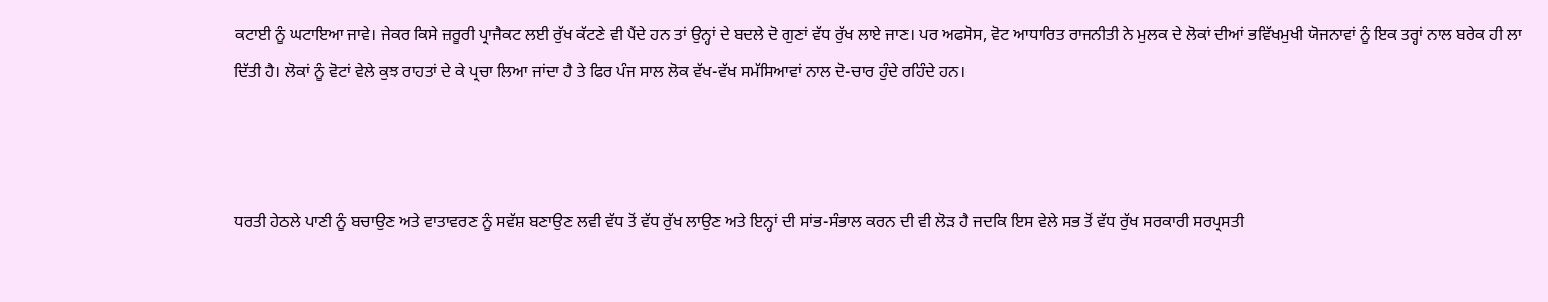ਕਟਾਈ ਨੂੰ ਘਟਾਇਆ ਜਾਵੇ। ਜੇਕਰ ਕਿਸੇ ਜ਼ਰੂਰੀ ਪ੍ਰਾਜੈਕਟ ਲਈ ਰੁੱਖ ਕੱਟਣੇ ਵੀ ਪੈਂਦੇ ਹਨ ਤਾਂ ਉਨ੍ਹਾਂ ਦੇ ਬਦਲੇ ਦੋ ਗੁਣਾਂ ਵੱਧ ਰੁੱਖ ਲਾਏ ਜਾਣ। ਪਰ ਅਫਸੋਸ, ਵੋਟ ਆਧਾਰਿਤ ਰਾਜਨੀਤੀ ਨੇ ਮੁਲਕ ਦੇ ਲੋਕਾਂ ਦੀਆਂ ਭਵਿੱਖਮੁਖੀ ਯੋਜਨਾਵਾਂ ਨੂੰ ਇਕ ਤਰ੍ਹਾਂ ਨਾਲ ਬਰੇਕ ਹੀ ਲਾ ਦਿੱਤੀ ਹੈ। ਲੋਕਾਂ ਨੂੰ ਵੋਟਾਂ ਵੇਲੇ ਕੁਝ ਰਾਹਤਾਂ ਦੇ ਕੇ ਪ੍ਰਚਾ ਲਿਆ ਜਾਂਦਾ ਹੈ ਤੇ ਫਿਰ ਪੰਜ ਸਾਲ ਲੋਕ ਵੱਖ-ਵੱਖ ਸਮੱਸਿਆਵਾਂ ਨਾਲ ਦੋ-ਚਾਰ ਹੁੰਦੇ ਰਹਿੰਦੇ ਹਨ।



ਧਰਤੀ ਹੇਠਲੇ ਪਾਣੀ ਨੂੰ ਬਚਾਉਣ ਅਤੇ ਵਾਤਾਵਰਣ ਨੂੰ ਸਵੱਸ਼ ਬਣਾਉਣ ਲਵੀ ਵੱਧ ਤੋਂ ਵੱਧ ਰੁੱਖ ਲਾਉਣ ਅਤੇ ਇਨ੍ਹਾਂ ਦੀ ਸਾਂਭ-ਸੰਭਾਲ ਕਰਨ ਦੀ ਵੀ ਲੋੜ ਹੈ ਜਦਕਿ ਇਸ ਵੇਲੇ ਸਭ ਤੋਂ ਵੱਧ ਰੁੱਖ ਸਰਕਾਰੀ ਸਰਪ੍ਰਸਤੀ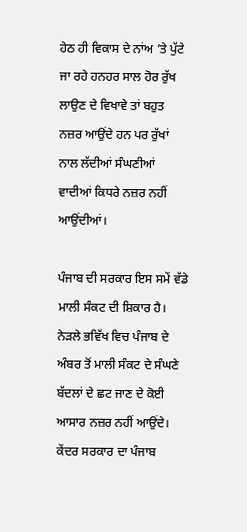ਹੇਠ ਹੀ ਵਿਕਾਸ ਦੇ ਨਾਂਅ ’ਤੇ ਪੁੱਟੇ ਜਾ ਰਹੇ ਹਨਹਰ ਸਾਲ ਹੋਰ ਰੁੱਖ ਲਾਉਣ ਦੇ ਵਿਖਾਵੇ ਤਾਂ ਬਹੁਤ ਨਜ਼ਰ ਆਉਂਦੇ ਹਨ ਪਰ ਰੁੱਖਾਂ ਨਾਲ ਲੱਦੀਆਂ ਸੰਘਣੀਆਂ ਵਾਦੀਆਂ ਕਿਧਰੇ ਨਜ਼ਰ ਨਹੀਂ ਆਉਂਦੀਆਂ।

ਪੰਜਾਬ ਦੀ ਸਰਕਾਰ ਇਸ ਸਮੇਂ ਵੱਡੇ ਮਾਲੀ ਸੰਕਟ ਦੀ ਸ਼ਿਕਾਰ ਹੈ। ਨੇੜਲੇ ਭਵਿੱਖ ਵਿਚ ਪੰਜਾਬ ਦੇ ਅੰਬਰ ਤੋਂ ਮਾਲੀ ਸੰਕਟ ਦੇ ਸੰਘਣੇ ਬੱਦਲਾਂ ਦੇ ਛਟ ਜਾਣ ਦੇ ਕੋਈ ਆਸਾਰ ਨਜ਼ਰ ਨਹੀਂ ਆਉਂਦੇ। ਕੇਂਦਰ ਸਰਕਾਰ ਦਾ ਪੰਜਾਬ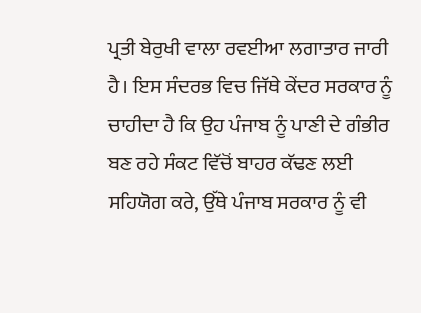ਪ੍ਰਤੀ ਬੇਰੁਖੀ ਵਾਲਾ ਰਵਈਆ ਲਗਾਤਾਰ ਜਾਰੀ ਹੈ। ਇਸ ਸੰਦਰਭ ਵਿਚ ਜਿੱਥੇ ਕੇਂਦਰ ਸਰਕਾਰ ਨੂੰ ਚਾਹੀਦਾ ਹੈ ਕਿ ਉਹ ਪੰਜਾਬ ਨੂੰ ਪਾਣੀ ਦੇ ਗੰਭੀਰ ਬਣ ਰਹੇ ਸੰਕਟ ਵਿੱਚੋਂ ਬਾਹਰ ਕੱਢਣ ਲਈ ਸਹਿਯੋਗ ਕਰੇ, ਉੱਥੇ ਪੰਜਾਬ ਸਰਕਾਰ ਨੂੰ ਵੀ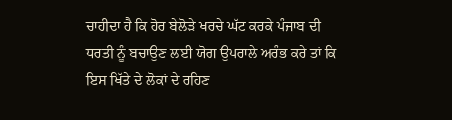ਚਾਹੀਦਾ ਹੈ ਕਿ ਹੋਰ ਬੇਲੋੜੇ ਖਰਚੇ ਘੱਟ ਕਰਕੇ ਪੰਜਾਬ ਦੀ ਧਰਤੀ ਨੂੰ ਬਚਾਉਣ ਲਈ ਯੋਗ ਉਪਰਾਲੇ ਅਰੰਭ ਕਰੇ ਤਾਂ ਕਿ ਇਸ ਖਿੱਤੇ ਦੇ ਲੋਕਾਂ ਦੇ ਰਹਿਣ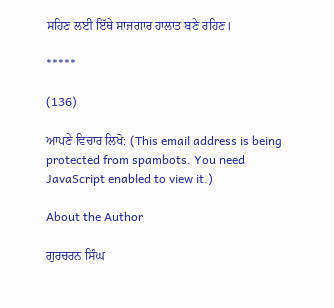ਸਹਿਣ ਲਈ ਇੱਥੇ ਸਾਜਗਾਰ ਹਾਲਾਤ ਬਣੇ ਰਹਿਣ।

*****

(136)

ਆਪਣੇ ਵਿਚਾਰ ਲਿਖੋ: (This email address is being protected from spambots. You need JavaScript enabled to view it.)

About the Author

ਗੁਰਚਰਨ ਸਿੰਘ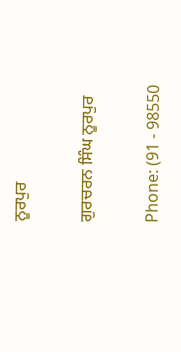ਨੂਰਪੁਰ

ਗੁਰਚਰਨ ਸਿੰਘ ਨੂਰਪੁਰ

Phone: (91 - 98550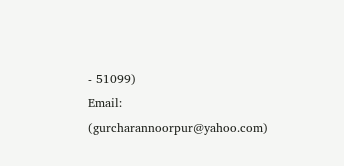- 51099)
Email:
(gurcharannoorpur@yahoo.com)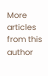More articles from this author